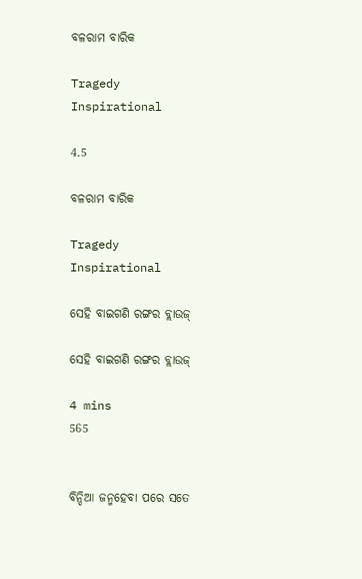ବଳରାମ ବାରିକ

Tragedy Inspirational

4.5

ବଳରାମ ବାରିକ

Tragedy Inspirational

ସେହି ବାଇଗଣି ରଙ୍ଗର ବ୍ଲାଉଜ୍

ସେହି ବାଇଗଣି ରଙ୍ଗର ବ୍ଲାଉଜ୍

4 mins
565


ବିନ୍ଦିଆ ଜନ୍ମହେବା ପରେ ସତେ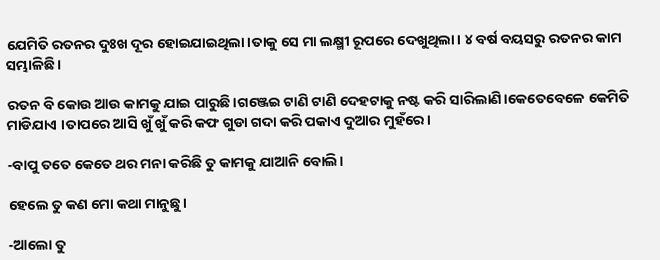ଯେମିତି ରତନର ଦୁଃଖ ଦୂର ହୋଇଯାଇଥିଲା।ତାକୁ ସେ ମା ଲକ୍ଷ୍ମୀ ରୂପରେ ଦେଖୁଥିଲା। ୪ ବର୍ଷ ବୟସରୁ ରତନର କାମ ସମ୍ଭାଳିଛି ।

ରତନ ବି କୋଉ ଆଉ କାମକୁ ଯାଇ ପାରୁଛି।ଗଞ୍ଜେଇ ଟାଣି ଟାଣି ଦେହଟାକୁ ନଷ୍ଟ କରି ସାରିଲାଣି।କେତେବେଳେ କେମିତି ମାଡିଯାଏ ।ତାପରେ ଆସି ଖୁଁ ଖୁଁ କରି କଫ ଗୁଡା ଗଦା କରି ପକାଏ ଦୁଆର ମୁହଁରେ।

-ବାପୁ ତତେ କେତେ ଥର ମନା କରିଛି ତୁ କାମକୁ ଯାଆନି ବୋଲି।

ହେଲେ ତୁ କଣ ମୋ କଥା ମାନୁଛୁ।

-ଆଲୋ ତୁ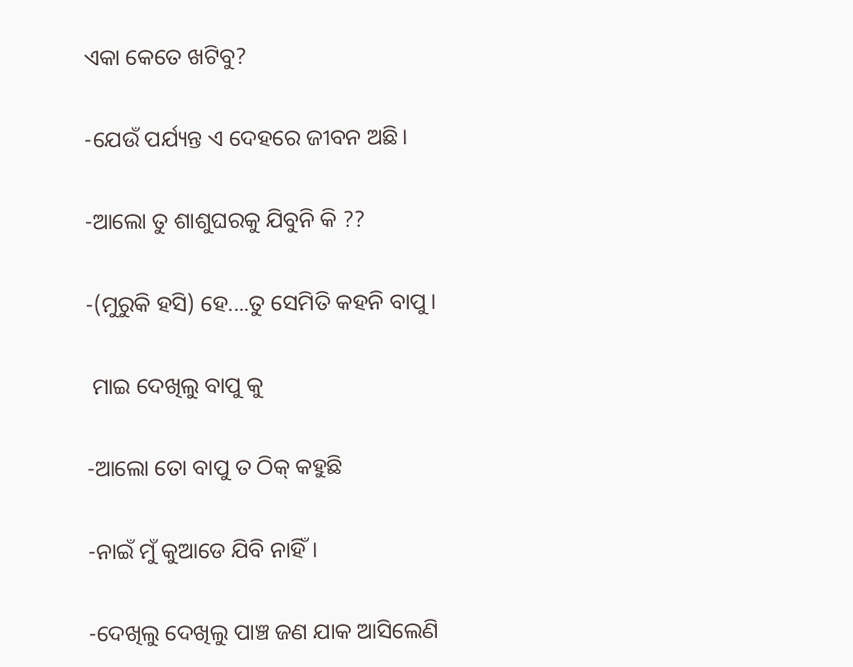ଏକା କେତେ ଖଟିବୁ?

-ଯେଉଁ ପର୍ଯ୍ୟନ୍ତ ଏ ଦେହରେ ଜୀବନ ଅଛି।

-ଆଲୋ ତୁ ଶାଶୁଘରକୁ ଯିବୁନି କି ??

-(ମୁରୁକି ହସି) ହେ....ତୁ ସେମିତି କହନି ବାପୁ।

 ମାଇ ଦେଖିଲୁ ବାପୁ କୁ

-ଆଲୋ ତୋ ବାପୁ ତ ଠିକ୍ କହୁଛି

-ନାଇଁ ମୁଁ କୁଆଡେ ଯିବି ନାହିଁ।

-ଦେଖିଲୁ ଦେଖିଲୁ ପାଞ୍ଚ ଜଣ ଯାକ ଆସିଲେଣି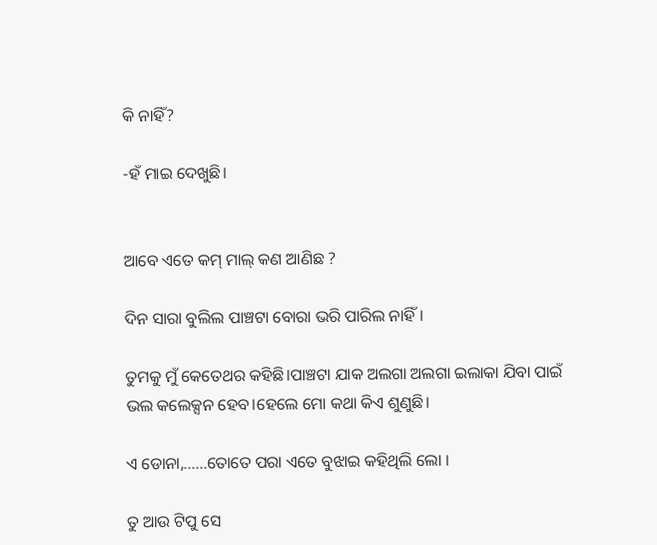କି ନାହିଁ?

-ହଁ ମାଇ ଦେଖୁଛି।


ଆବେ ଏତେ କମ୍ ମାଲ୍ କଣ ଆଣିଛ ?

ଦିନ ସାରା ବୁଲିଲ ପାଞ୍ଚଟା ବୋରା ଭରି ପାରିଲ ନାହିଁ।

ତୁମକୁ ମୁଁ କେତେଥର କହିଛି।ପାଞ୍ଚଟା ଯାକ ଅଲଗା ଅଲଗା ଇଲାକା ଯିବା ପାଇଁ ଭଲ କଲେକ୍ସନ ହେବ।ହେଲେ ମୋ କଥା କିଏ ଶୁଣୁଛି।

ଏ ଡୋନା,......ତୋତେ ପରା ଏତେ ବୁଝାଇ କହିଥିଲି ଲୋ ।

ତୁ ଆଉ ଟିପୁ ସେ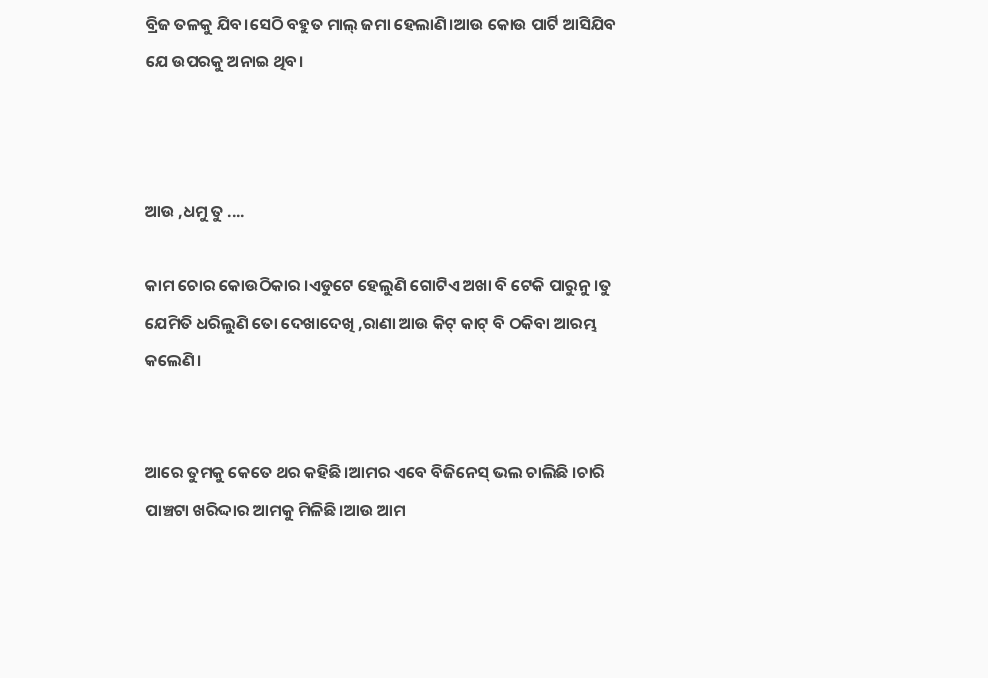ବ୍ରିଜ ତଳକୁ ଯିବ।ସେଠି ବହୁତ ମାଲ୍ ଜମା ହେଲାଣି।ଆଉ କୋଉ ପାର୍ଟି ଆସିଯିବ ଯେ ଉପରକୁ ଅନାଇ ଥିବ।



ଆଉ ,ଧମୁ ତୁ ....

କାମ ଚୋର କୋଉଠିକାର ।ଏଡୁଟେ ହେଲୁଣି ଗୋଟିଏ ଅଖା ବି ଟେକି ପାରୁନୁ।ତୁ ଯେମିତି ଧରିଲୁଣି ତୋ ଦେଖାଦେଖି ,ରାଣା ଆଉ କିଟ୍ କାଟ୍ ବି ଠକିବା ଆରମ୍ଭ କଲେଣି।


ଆରେ ତୁମକୁ କେତେ ଥର କହିଛି।ଆମର ଏବେ ବିଜିନେସ୍ ଭଲ ଚାଲିଛି ।ଚାରି ପାଞ୍ଚଟା ଖରିଦ୍ଦାର ଆମକୁ ମିଳିଛି।ଆଉ ଆମ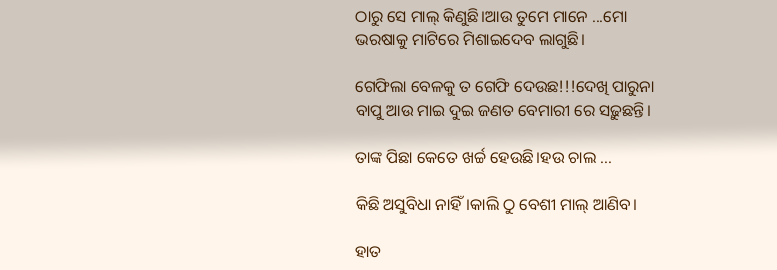ଠାରୁ ସେ ମାଲ୍ କିଣୁଛି।ଆଉ ତୁମେ ମାନେ ...ମୋ ଭରଷାକୁ ମାଟିରେ ମିଶାଇଦେବ ଲାଗୁଛି।

ଗେଫିଲା ବେଳକୁ ତ ଗେଫି ଦେଉଛ!!!ଦେଖି ପାରୁନା ବାପୁ ଆଉ ମାଇ ଦୁଇ ଜଣତ ବେମାରୀ ରେ ସଢ଼ୁଛନ୍ତି।

ତାଙ୍କ ପିଛା କେତେ ଖର୍ଚ୍ଚ ହେଉଛି।ହଉ ଚାଲ ...

କିଛି ଅସୁବିଧା ନାହିଁ।କାଲି ଠୁ ବେଶୀ ମାଲ୍ ଆଣିବ।

ହାତ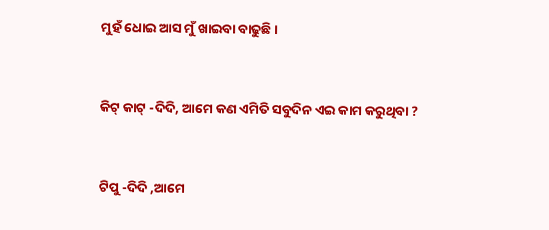ମୁହଁ ଧୋଇ ଆସ ମୁଁ ଖାଇବା ବାଢୁଛି।


କିଟ୍ କାଟ୍ -ଦିଦି, ଆମେ କଣ ଏମିତି ସବୁଦିନ ଏଇ କାମ କରୁଥିବା ?


ଟିପୁ -ଦିଦି ,ଆମେ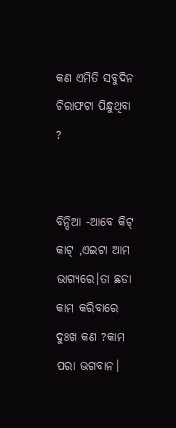କଣ ଏମିତି ସବୁଦିନ ଚିରାଫଟା ପିନ୍ଧୁଥିବା ?


ବିନ୍ଦିଆ -ଆବେ କିଟ୍ କାଟ୍ ,ଏଇଟା ଆମ ଭାଗ୍ୟରେ।ତା ଛଡା କାମ କରିବାରେ ଦୁଃଖ କଣ ?କାମ ପରା ଭଗବାନ।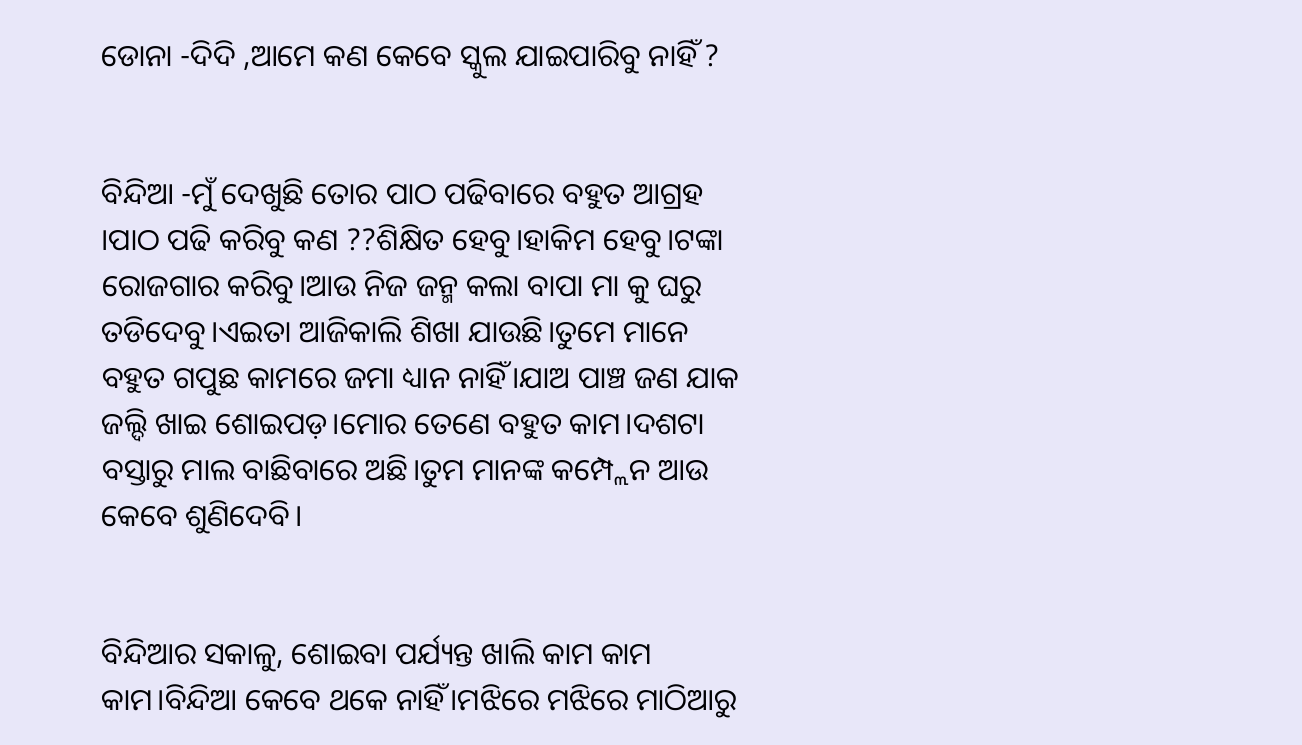ଡୋନା -ଦିଦି ,ଆମେ କଣ କେବେ ସ୍କୁଲ ଯାଇପାରିବୁ ନାହିଁ ?


ବିନ୍ଦିଆ -ମୁଁ ଦେଖୁଛି ତୋର ପାଠ ପଢିବାରେ ବହୁତ ଆଗ୍ରହ ।ପାଠ ପଢି କରିବୁ କଣ ??ଶିକ୍ଷିତ ହେବୁ।ହାକିମ ହେବୁ।ଟଙ୍କା ରୋଜଗାର କରିବୁ।ଆଉ ନିଜ ଜନ୍ମ କଲା ବାପା ମା କୁ ଘରୁ ତଡିଦେବୁ।ଏଇତା ଆଜିକାଲି ଶିଖା ଯାଉଛି।ତୁମେ ମାନେ ବହୁତ ଗପୁଛ କାମରେ ଜମା ଧ୍ୟାନ ନାହିଁ।ଯାଅ ପାଞ୍ଚ ଜଣ ଯାକ ଜଲ୍ଦି ଖାଇ ଶୋଇପଡ଼।ମୋର ତେଣେ ବହୁତ କାମ।ଦଶଟା ବସ୍ତାରୁ ମାଲ ବାଛିବାରେ ଅଛି।ତୁମ ମାନଙ୍କ କମ୍ପ୍ଲେନ ଆଉ କେବେ ଶୁଣିଦେବି।


ବିନ୍ଦିଆର ସକାଳୁ, ଶୋଇବା ପର୍ଯ୍ୟନ୍ତ ଖାଲି କାମ କାମ କାମ।ବିନ୍ଦିଆ କେବେ ଥକେ ନାହିଁ।ମଝିରେ ମଝିରେ ମାଠିଆରୁ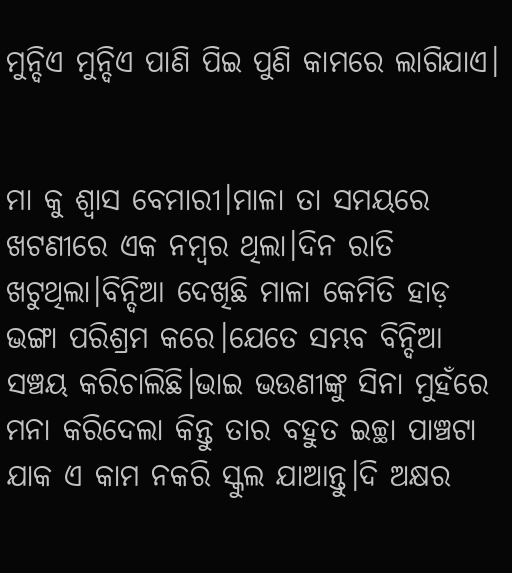ମୁନ୍ଦିଏ ମୁନ୍ଦିଏ ପାଣି ପିଇ ପୁଣି କାମରେ ଲାଗିଯାଏ।


ମା କୁ ଶ୍ୱାସ ବେମାରୀ।ମାଳା ତା ସମୟରେ ଖଟଣୀରେ ଏକ ନମ୍ବର ଥିଲା।ଦିନ ରାତି ଖଟୁଥିଲା।ବିନ୍ଦିଆ ଦେଖିଛି ମାଳା କେମିତି ହାଡ଼ ଭଙ୍ଗା ପରିଶ୍ରମ କରେ।ଯେତେ ସମ୍ଭବ ବିନ୍ଦିଆ ସଞ୍ଚୟ କରିଚାଲିଛି।ଭାଇ ଭଉଣୀଙ୍କୁ ସିନା ମୁହଁରେ ମନା କରିଦେଲା କିନ୍ତୁ ତାର ବହୁତ ଇଚ୍ଛା ପାଞ୍ଚଟା ଯାକ ଏ କାମ ନକରି ସ୍କୁଲ ଯାଆନ୍ତୁ।ଦି ଅକ୍ଷର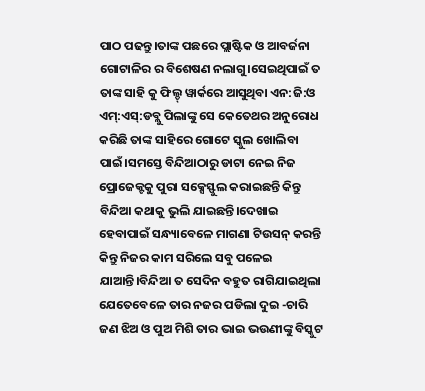ପାଠ ପଢନ୍ତୁ।ତାଙ୍କ ପଛରେ ପ୍ଲାଷ୍ଟିକ ଓ ଆବର୍ଜନା ଗୋଟାଳିର ର ବିଶେଷଣ ନଲାଗୁ।ସେଇଥିପାଇଁ ତ ତାଙ୍କ ସାହି କୁ ଫିଲ୍ଡ୍ ୱାର୍କରେ ଆସୁଥିବା ଏନ:ଜି:ଓ ଏମ୍:ଏସ୍:ଡବ୍ଲୁ ପିଲାଙ୍କୁ ସେ କେତେଥର ଅନୁରୋଧ କରିଛି ତାଙ୍କ ସାହିରେ ଗୋଟେ ସ୍କୁଲ ଖୋଲିବା ପାଇଁ।ସମସ୍ତେ ବିନ୍ଦିଆଠାରୁ ଡାଟା ନେଇ ନିଜ ପ୍ରୋଜେକ୍ଟକୁ ପୁରା ସକ୍ସେସ୍ଫୁଲ କରାଇଛନ୍ତି କିନ୍ତୁ ବିନ୍ଦିଆ କଥାକୁ ଭୁଲି ଯାଇଛନ୍ତି।ଦେଖାଇ ହେବାପାଇଁ ସନ୍ଧ୍ୟାବେଳେ ମାଗଣା ଟିଉସନ୍ କରନ୍ତି କିନ୍ତୁ ନିଜର କାମ ସରିଲେ ସବୁ ପଳେଇ ଯାଆନ୍ତି।ବିନ୍ଦିଆ ତ ସେଦିନ ବହୁତ ରାଗିଯାଇଥିଲା ଯେତେବେଳେ ତାର ନଜର ପଡିଲା ଦୁଇ -ଚାରି ଜଣ ଝିଅ ଓ ପୁଅ ମିଶି ତାର ଭାଇ ଭଉଣୀଙ୍କୁ ବିସ୍କୁଟ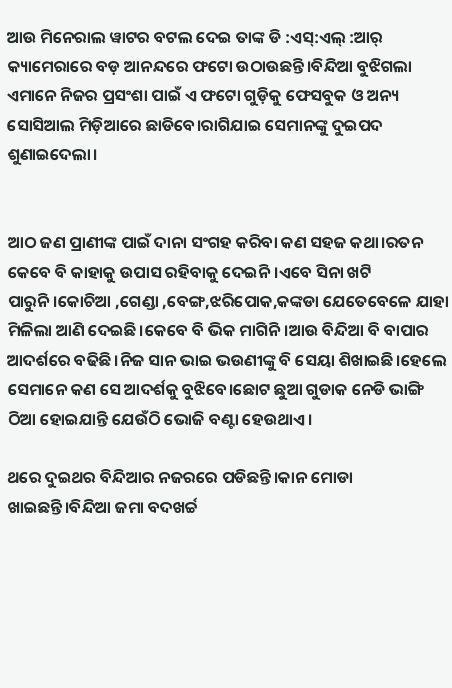ଆଉ ମିନେରାଲ ୱାଟର ବଟଲ ଦେଇ ତାଙ୍କ ଡି :ଏସ୍:ଏଲ୍ :ଆର୍ କ୍ୟାମେରାରେ ବଡ଼ ଆନନ୍ଦରେ ଫଟୋ ଉଠାଉଛନ୍ତି।ବିନ୍ଦିଆ ବୁଝିଗଲା ଏମାନେ ନିଜର ପ୍ରସଂଶା ପାଇଁ ଏ ଫଟୋ ଗୁଡ଼ିକୁ ଫେସବୁକ ଓ ଅନ୍ୟ ସୋସିଆଲ ମିଡ଼ିଆରେ ଛାଡିବେ।ରାଗିଯାଇ ସେମାନଙ୍କୁ ଦୁଇପଦ ଶୁଣାଇଦେଲା।


ଆଠ ଜଣ ପ୍ରାଣୀଙ୍କ ପାଇଁ ଦାନା ସଂଗହ କରିବା କଣ ସହଜ କଥା।ରତନ କେବେ ବି କାହାକୁ ଉପାସ ରହିବାକୁ ଦେଇନି।ଏବେ ସିନା ଖଟି ପାରୁନି।କୋଚିଆ ,ଗେଣ୍ଡା ,ବେଙ୍ଗ,ଝରିପୋକ,କଙ୍କଡା ଯେତେବେଳେ ଯାହା ମିଳିଲା ଆଣି ଦେଇଛି।କେବେ ବି ଭିକ ମାଗିନି।ଆଉ ବିନ୍ଦିଆ ବି ବାପାର ଆଦର୍ଶରେ ବଢିଛି।ନିଜ ସାନ ଭାଇ ଭଉଣୀଙ୍କୁ ବି ସେୟା ଶିଖାଇଛି।ହେଲେ ସେମାନେ କଣ ସେ ଆଦର୍ଶକୁ ବୁଝିବେ।ଛୋଟ ଛୁଆ ଗୁଡାକ ନେଡି ଭାଙ୍ଗି ଠିଆ ହୋଇଯାନ୍ତି ଯେଉଁଠି ଭୋଜି ବଣ୍ଟା ହେଉଥାଏ।

ଥରେ ଦୁଇଥର ବିନ୍ଦିଆର ନଜରରେ ପଡିଛନ୍ତି।କାନ ମୋଡା ଖାଇଛନ୍ତି।ବିନ୍ଦିଆ ଜମା ବଦଖର୍ଚ୍ଚ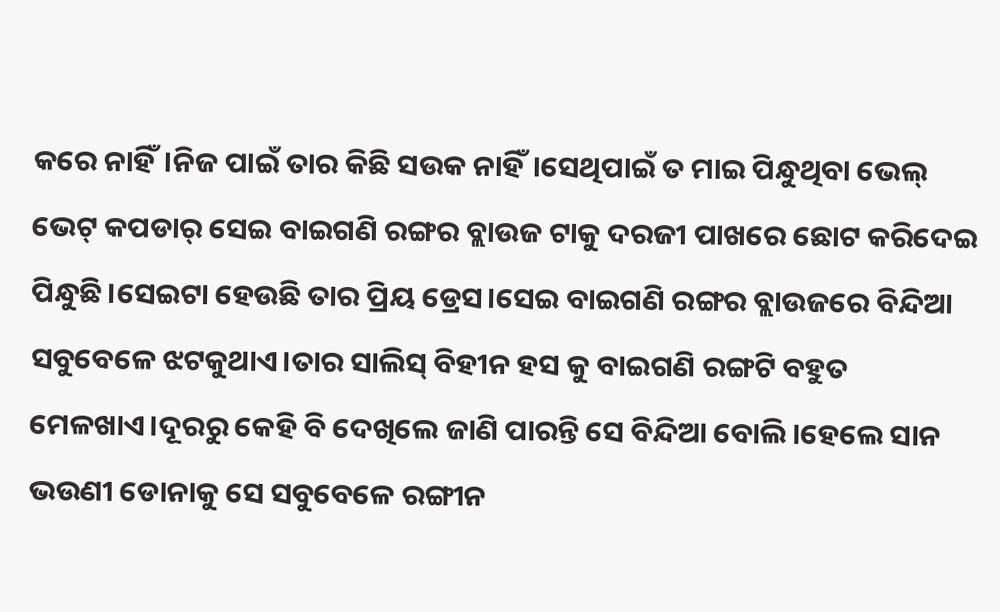କରେ ନାହିଁ।ନିଜ ପାଇଁ ତାର କିଛି ସଉକ ନାହିଁ।ସେଥିପାଇଁ ତ ମାଇ ପିନ୍ଧୁଥିବା ଭେଲ୍ ଭେଟ୍ କପଡାର୍ ସେଇ ବାଇଗଣି ରଙ୍ଗର ବ୍ଲାଉଜ ଟାକୁ ଦରଜୀ ପାଖରେ ଛୋଟ କରିଦେଇ ପିନ୍ଧୁଛି।ସେଇଟା ହେଉଛି ତାର ପ୍ରିୟ ଡ୍ରେସ।ସେଇ ବାଇଗଣି ରଙ୍ଗର ବ୍ଲାଉଜରେ ବିନ୍ଦିଆ ସବୁବେଳେ ଝଟକୁଥାଏ।ତାର ସାଲିସ୍ ବିହୀନ ହସ କୁ ବାଇଗଣି ରଙ୍ଗଟି ବହୁତ ମେଳଖାଏ।ଦୂରରୁ କେହି ବି ଦେଖିଲେ ଜାଣି ପାରନ୍ତି ସେ ବିନ୍ଦିଆ ବୋଲି।ହେଲେ ସାନ ଭଉଣୀ ଡୋନାକୁ ସେ ସବୁବେଳେ ରଙ୍ଗୀନ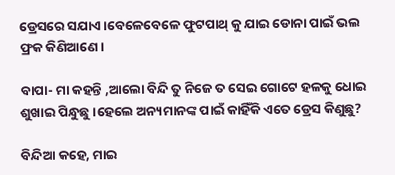ଡ୍ରେସରେ ସଯାଏ।ବେଳେବେଳେ ଫୁଟପାଥ୍ କୁ ଯାଇ ଡୋନା ପାଇଁ ଭଲ ଫ୍ରକ କିଣିଆଣେ।

ବାପା- ମା କହନ୍ତି ,ଆଲୋ ବିନ୍ଦି ତୁ ନିଜେ ତ ସେଇ ଗୋଟେ ହଳକୁ ଧୋଇ ଶୁଖାଇ ପିନ୍ଧୁଛୁ।ହେଲେ ଅନ୍ୟମାନଙ୍କ ପାଇଁ କାହିଁକି ଏତେ ଡ୍ରେସ କିଣୁଛୁ?

ବିନ୍ଦିଆ କହେ, ମାଇ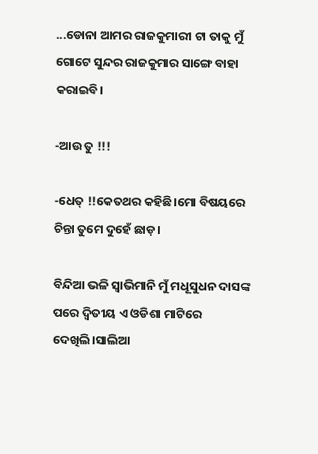...ଡୋନା ଆମର ରାଜକୁମାରୀ ଟା ତାକୁ ମୁଁ ଗୋଟେ ସୁନ୍ଦର ରାଜକୁମାର ସାଙ୍ଗେ ବାହା କରାଇବି।

-ଆଉ ତୁ !!!

-ଧେତ୍ !!କେତଥର କହିଛି।ମୋ ବିଷୟରେ ଚିନ୍ତା ତୁମେ ଦୁହେଁ ଛାଡ଼।

ବିନ୍ଦିଆ ଭଳି ସ୍ୱାଭିମାନି ମୁଁ ମଧୂସୁଧନ ଦାସଙ୍କ ପରେ ଦ୍ଵିତୀୟ ଏ ଓଡିଶା ମାଟିରେ ଦେଖିଲି।ସାଲିଆ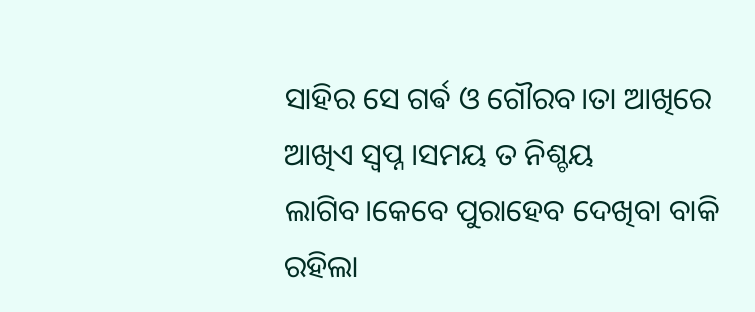ସାହିର ସେ ଗର୍ଵ ଓ ଗୌରବ।ତା ଆଖିରେ ଆଖିଏ ସ୍ୱପ୍ନ ।ସମୟ ତ ନିଶ୍ଚୟ ଲାଗିବ।କେବେ ପୁରାହେବ ଦେଖିବା ବାକି ରହିଲା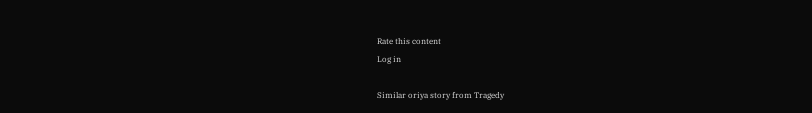Rate this content
Log in

Similar oriya story from Tragedy